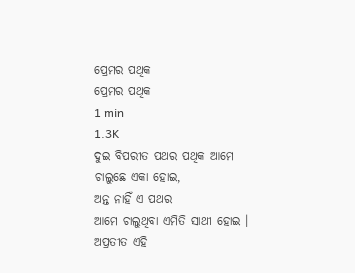ପ୍ରେମର ପଥିକ
ପ୍ରେମର ପଥିକ
1 min
1.3K
ଦୁଇ ବିପରୀତ ପଥର ପଥିକ ଆମେ
ଚାଲୁଛେ ଏକା ହୋଇ,
ଅନ୍ତ ନାହିଁ ଏ ପଥର
ଆମେ ଚାଲୁଥିବା ଏମିତି ସାଥୀ ହୋଇ ।
ଅପ୍ରତୀତ ଏହି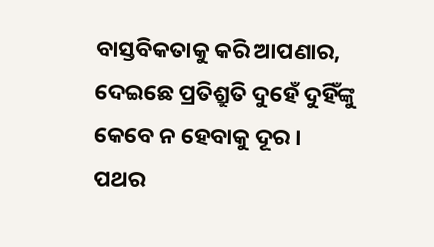ବାସ୍ତବିକତାକୁ କରି ଆପଣାର,
ଦେଇଛେ ପ୍ରତିଶ୍ରୁତି ଦୁହେଁ ଦୁହିଁଙ୍କୁ
କେବେ ନ ହେବାକୁ ଦୂର ।
ପଥର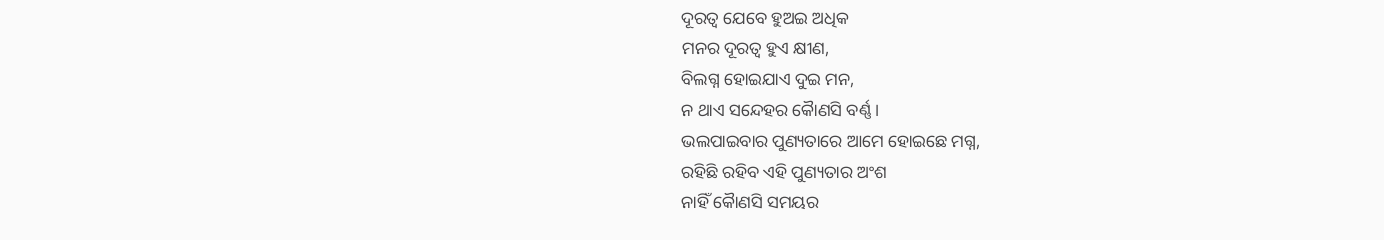ଦୂରତ୍ୱ ଯେବେ ହୁଅଇ ଅଧିକ
ମନର ଦୂରତ୍ୱ ହୁଏ କ୍ଷୀଣ,
ବିଲଗ୍ନ ହୋଇଯାଏ ଦୁଇ ମନ,
ନ ଥାଏ ସନ୍ଦେହର କୋୖଣସି ବର୍ଣ୍ଣ ।
ଭଲପାଇବାର ପୁଣ୍ୟତାରେ ଆମେ ହୋଇଛେ ମଗ୍ନ,
ରହିଛି ରହିବ ଏହି ପୁଣ୍ୟତାର ଅଂଶ
ନାହିଁ କୋୖଣସି ସମୟର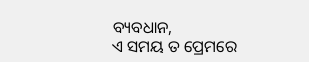ବ୍ୟବଧାନ,
ଏ ସମୟ ତ ପ୍ରେମରେ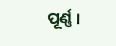ପୂର୍ଣ୍ଣ ।